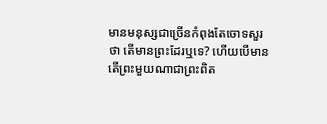មានមនុស្សជាច្រើនកំពុងតែចោទសួរថា តើមានព្រះដែរឬទេ? ហើយបើមាន តើព្រះមួយណាជាព្រះពិត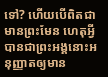ទៅ? ហើយបើពិតជាមានព្រះមែន ហេតុអ្វីបានជាព្រះអង្គនោះអនុញ្ញាតឲ្យមាន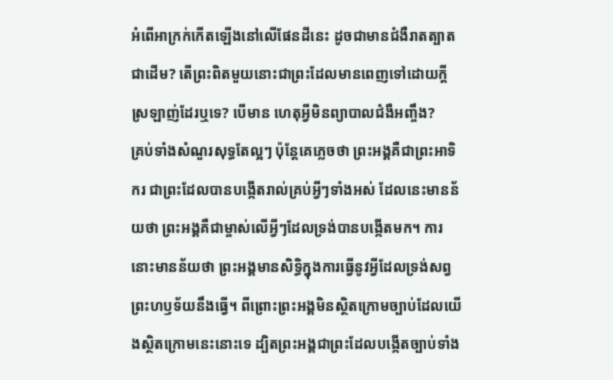អំពើអាក្រក់កើតឡើងនៅលើផែនដីនេះ ដូចជាមានជំងឺរាតត្បាតជាដើម? តើព្រះពិតមួយនោះជាព្រះដែលមានពេញទៅដោយក្ដីស្រឡាញ់ដែរឬទេ? បើមាន ហេតុអ្វីមិនព្យាបាលជំងឺអញ្ចឹង?
គ្រប់ទាំងសំណួរសុទ្ធតែល្អៗ ប៉ុន្តែគេភ្លេចថា ព្រះអង្គគឺជាព្រះអាទិករ ជាព្រះដែលបានបង្កើតរាល់គ្រប់អ្វីៗទាំងអស់ ដែលនេះមានន័យថា ព្រះអង្គគឺជាម្ចាស់លើអ្វីៗដែលទ្រង់បានបង្កើតមក។ ការនោះមានន័យថា ព្រះអង្គមានសិទ្ធិក្នុងការធ្វើនូវអ្វីដែលទ្រង់សព្វព្រះហឫទ័យនឹងធ្វើ។ ពីព្រោះព្រះអង្គមិនស្ថិតក្រោមច្បាប់ដែលយើងស្ថិតក្រោមនេះនោះទេ ដ្បិតព្រះអង្គជាព្រះដែលបង្កើតច្បាប់ទាំង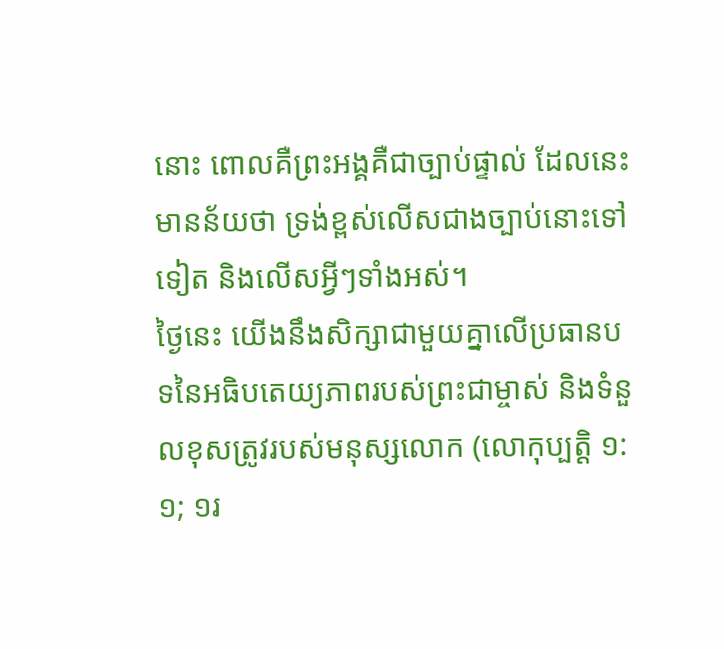នោះ ពោលគឺព្រះអង្គគឺជាច្បាប់ផ្ទាល់ ដែលនេះមានន័យថា ទ្រង់ខ្ពស់លើសជាងច្បាប់នោះទៅទៀត និងលើសអ្វីៗទាំងអស់។
ថ្ងៃនេះ យើងនឹងសិក្សាជាមួយគ្នាលើប្រធានបទនៃអធិបតេយ្យភាពរបស់ព្រះជាម្ចាស់ និងទំនួលខុសត្រូវរបស់មនុស្សលោក (លោកុប្បត្ដិ ១:១; ១រ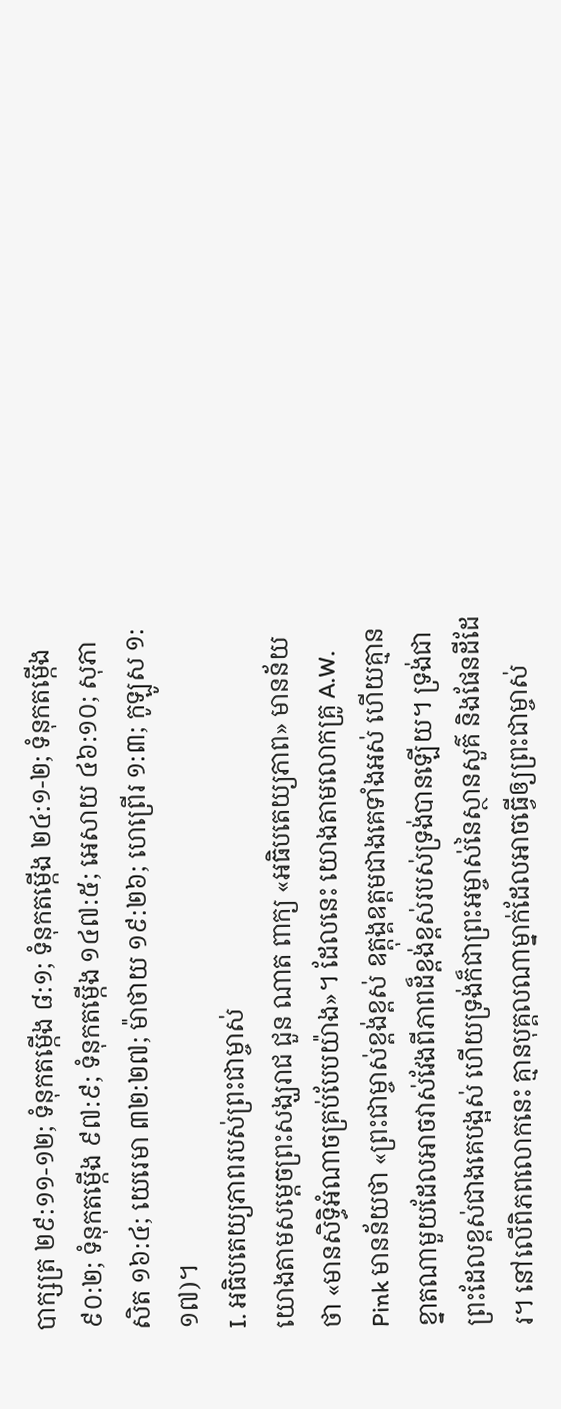បាក្សត្រ ២៩:១១-១២; ទំនុកតម្កើង ៨:១; ទំនុកតម្កើង ២៤:១-២; ទំនុកតម្កើង ៩០:២; ទំនុកតម្កើង ៩៧:៩; ទំនុកតម្កើង ១៤៧:៥; អេសាយ ៤៦:១០; សុភាសិត ១៦:៤; យេរេមា ៣២:២៧; ម៉ាថាយ ១៩:២៦; ហេព្រើរ ១:៣; កូឡូស ១:១៧)។
I. អធិបតេយ្យភាពរបស់ព្រះជាម្ចាស់
យោងតាមសម្ដេចព្រះសង្ឃរាជ ជួន ណាត ពាក្យ «អធិបតេយ្យភាព» មានន័យថា «មានសិទ្ធិអំណាចគ្រប់បែបយ៉ាង»។ ដែលនេះ យោងតាមលោកគ្រូ A.W. Pink មានន័យថា «ព្រះជាម្ចាស់ខ្ពង់ខ្ពស់ ឧត្ដុង្គឧត្ដមជាងគេទាំងអស់ ហើយគ្មានខ្នាតណាមួយដែលអាចវាស់វែងពីភាពដ៏ខ្ពង់ខ្ពស់របស់ទ្រង់បានឡើយ។ ទ្រង់ជាព្រះដែលខ្ពស់ជាងគេបង្អស់ ហើយទ្រង់ក៏ជាព្រះអម្ចាស់នៃស្ថានសួគ៌ និងផែនដីដែរ។ នៅលើពិភពលោកនេះ គ្មានបុគ្គលណាម្នាក់ដែលអាចធ្វើឲ្យព្រះជាម្ចាស់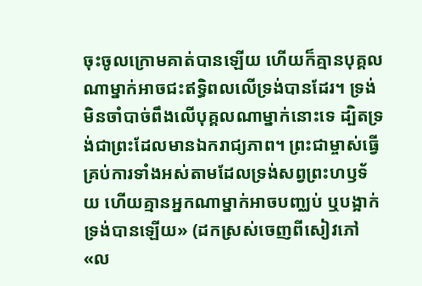ចុះចូលក្រោមគាត់បានឡើយ ហើយក៏គ្មានបុគ្គលណាម្នាក់អាចជះឥទ្ធិពលលើទ្រង់បានដែរ។ ទ្រង់មិនចាំបាច់ពឹងលើបុគ្គលណាម្នាក់នោះទេ ដ្បិតទ្រង់ជាព្រះដែលមានឯករាជ្យភាព។ ព្រះជាម្ចាស់ធ្វើគ្រប់ការទាំងអស់តាមដែលទ្រង់សព្វព្រះហឫទ័យ ហើយគ្មានអ្នកណាម្នាក់អាចបញ្ឈប់ ឬបង្អាក់ទ្រង់បានឡើយ» (ដកស្រស់ចេញពីសៀវភៅ «ល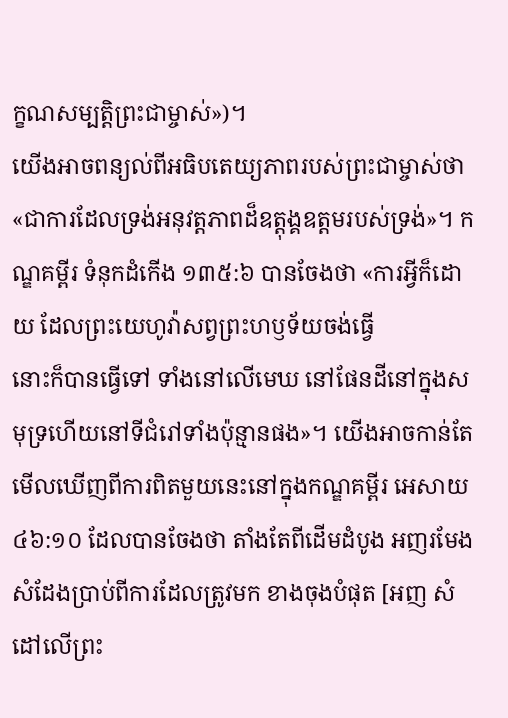ក្ខណសម្បត្តិព្រះជាម្ចាស់»)។
យើងអាចពន្យល់ពីអធិបតេយ្យភាពរបស់ព្រះជាម្ចាស់ថា «ជាការដែលទ្រង់អនុវត្តភាពដ៏ឧត្តុង្គឧត្តមរបស់ទ្រង់»។ កណ្ឌគម្ពីរ ទំនុកដំកើង ១៣៥:៦ បានចែងថា «ការអ្វីក៏ដោយ ដែលព្រះយេហូវ៉ាសព្វព្រះហឫទ័យចង់ធ្វើ
នោះក៏បានធ្វើទៅ ទាំងនៅលើមេឃ នៅផែនដីនៅក្នុងសមុទ្រហើយនៅទីជំរៅទាំងប៉ុន្មានផង»។ យើងអាចកាន់តែមើលឃើញពីការពិតមួយនេះនៅក្នុងកណ្ឌគម្ពីរ អេសាយ ៤៦:១០ ដែលបានចែងថា តាំងតែពីដើមដំបូង អញរមែងសំដែងប្រាប់ពីការដែលត្រូវមក ខាងចុងបំផុត [អញ សំដៅលើព្រះ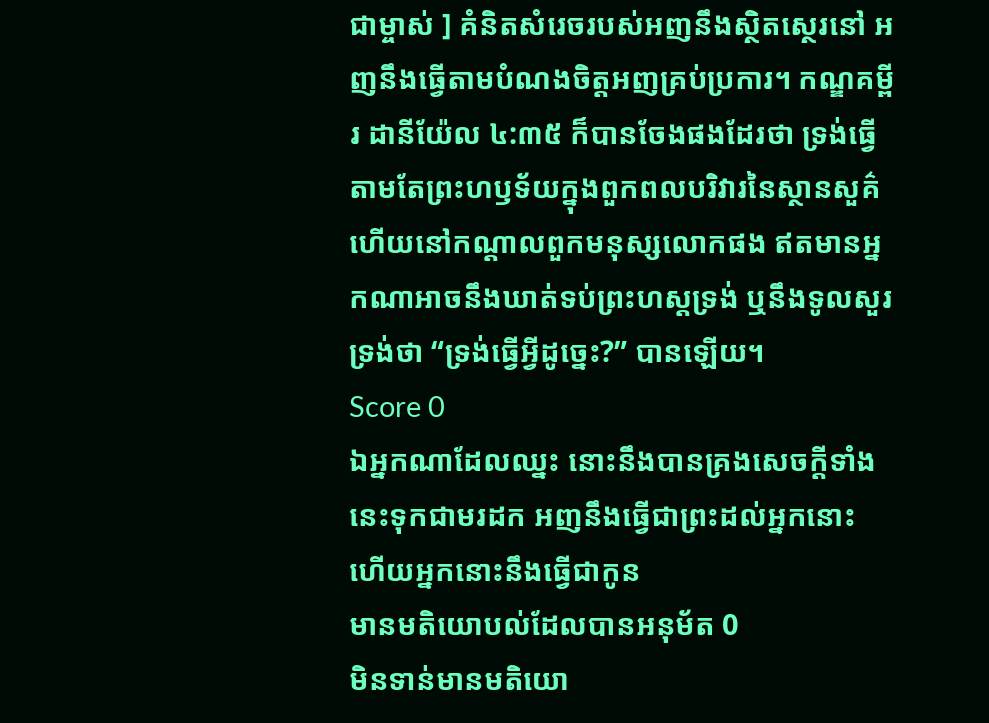ជាម្ចាស់ ] គំនិតសំរេចរបស់អញនឹងស្ថិតស្ថេរនៅ អញនឹងធ្វើតាមបំណងចិត្តអញគ្រប់ប្រការ។ កណ្ឌគម្ពីរ ដានីយ៉ែល ៤:៣៥ ក៏បានចែងផងដែរថា ទ្រង់ធ្វើតាមតែព្រះហឫទ័យក្នុងពួកពលបរិវារនៃស្ថានសួគ៌ ហើយនៅកណ្ដាលពួកមនុស្សលោកផង ឥតមានអ្នកណាអាចនឹងឃាត់ទប់ព្រះហស្តទ្រង់ ឬនឹងទូលសួរទ្រង់ថា “ទ្រង់ធ្វើអ្វីដូច្នេះ?” បានឡើយ។
Score 0
ឯអ្នកណាដែលឈ្នះ នោះនឹងបានគ្រងសេចក្ដីទាំងនេះទុកជាមរដក អញនឹងធ្វើជាព្រះដល់អ្នកនោះ ហើយអ្នកនោះនឹងធ្វើជាកូន
មានមតិយោបល់ដែលបានអនុម័ត 0
មិនទាន់មានមតិយោ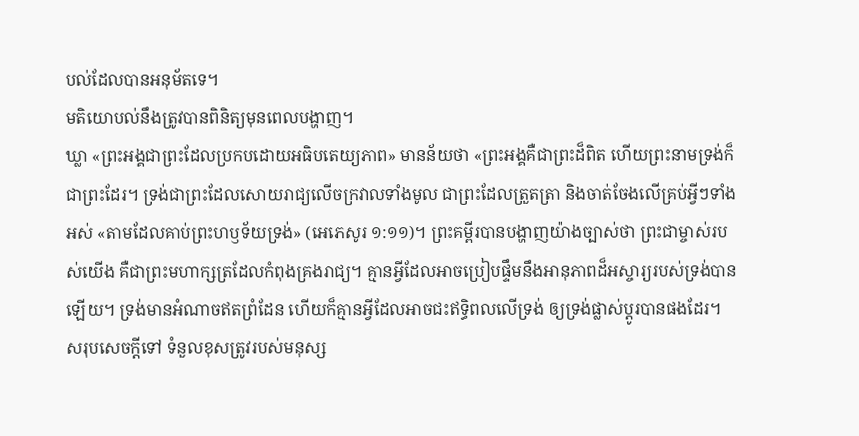បល់ដែលបានអនុម័តទេ។
មតិយោបល់នឹងត្រូវបានពិនិត្យមុនពេលបង្ហាញ។
ឃ្លា «ព្រះអង្គជាព្រះដែលប្រកបដោយអធិបតេយ្យភាព» មានន័យថា «ព្រះអង្គគឺជាព្រះដ៏ពិត ហើយព្រះនាមទ្រង់ក៏ជាព្រះដែរ។ ទ្រង់ជាព្រះដែលសោយរាជ្យលើចក្រវាលទាំងមូល ជាព្រះដែលត្រួតត្រា និងចាត់ចែងលើគ្រប់អ្វីៗទាំងអស់ «តាមដែលគាប់ព្រះហឫទ័យទ្រង់» (អេភេសូរ ១:១១)។ ព្រះគម្ពីរបានបង្ហាញយ៉ាងច្បាស់ថា ព្រះជាម្ចាស់របស់យើង គឺជាព្រះមហាក្សត្រដែលកំពុងគ្រងរាជ្យ។ គ្មានអ្វីដែលអាចប្រៀបផ្ទឹមនឹងអានុភាពដ៏អស្ចារ្យរបស់ទ្រង់បានឡើយ។ ទ្រង់មានអំណាចឥតព្រំដែន ហើយក៏គ្មានអ្វីដែលអាចជះឥទ្ធិពលលើទ្រង់ ឲ្យទ្រង់ផ្លាស់ប្ដូរបានផងដែរ។
សរុបសេចក្ដីទៅ ទំនួលខុសត្រូវរបស់មនុស្ស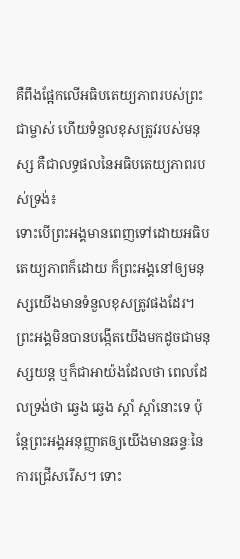គឺពឹងផ្អែកលើអធិបតេយ្យភាពរបស់ព្រះជាម្ចាស់ ហើយទំនួលខុសត្រូវរបស់មនុស្ស គឺជាលទ្ធផលនៃអធិបតេយ្យភាពរបស់ទ្រង់៖
ទោះបើព្រះអង្គមានពេញទៅដោយអធិបតេយ្យភាពក៏ដោយ ក៏ព្រះអង្គនៅឲ្យមនុស្សយើងមានទំនួលខុសត្រូវផងដែរ។ ព្រះអង្គមិនបានបង្កើតយើងមកដូចជាមនុស្សយន្ត ឬក៏ជាអាយ៉ងដែលថា ពេលដែលទ្រង់ថា ឆ្វេង ឆ្វេង ស្ដាំ ស្ដាំនោះទេ ប៉ុន្តែព្រះអង្គអនុញ្ញាតឲ្យយើងមានឆន្ទៈនៃការជ្រើសរើស។ ទោះ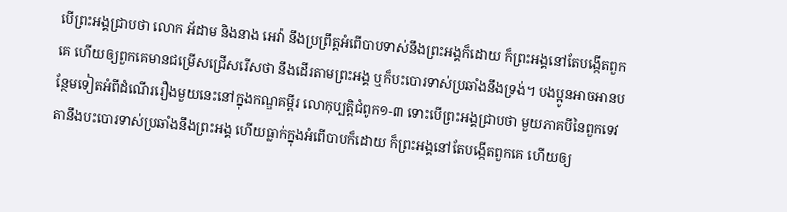បើព្រះអង្គជ្រាបថា លោក អ័ដាម និងនាង អេវ៉ា នឹងប្រព្រឹត្តអំពើបាបទាស់នឹងព្រះអង្គក៏ដោយ ក៏ព្រះអង្គនៅតែបង្កើតពួកគេ ហើយឲ្យពួកគេមានជម្រើសជ្រើសរើសថា នឹងដើរតាមព្រះអង្គ ឬក៏បះបោរទាស់ប្រឆាំងនឹងទ្រង់។ បងប្អូនអាចអានបន្ថែមទៀតអំពីដំណើររឿងមួយនេះនៅក្នុងកណ្ឌគម្ពីរ លោកុប្បត្ដិជំពូក១-៣ ទោះបើព្រះអង្គជ្រាបថា មួយភាគបីនៃពួកទេវតានឹងបះបោរទាស់ប្រឆាំងនឹងព្រះអង្គ ហើយធ្លាក់ក្នុងអំពើបាបក៏ដោយ ក៏ព្រះអង្គនៅតែបង្កើតពួកគេ ហើយឲ្យ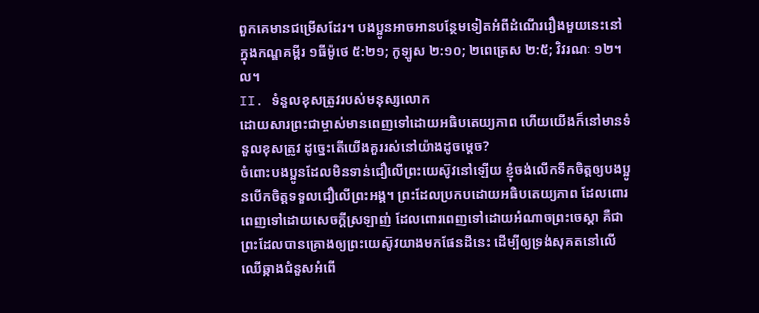ពួកគេមានជម្រើសដែរ។ បងប្អូនអាចអានបន្ថែមទៀតអំពីដំណើររឿងមួយនេះនៅក្នុងកណ្ឌគម្ពីរ ១ធីម៉ូថេ ៥:២១; កូឡូស ២:១០; ២ពេត្រេស ២:៥; វិវរណៈ ១២។ល។
II. ទំនួលខុសត្រូវរបស់មនុស្សលោក
ដោយសារព្រះជាម្ចាស់មានពេញទៅដោយអធិបតេយ្យភាព ហើយយើងក៏នៅមានទំនួលខុសត្រូវ ដូច្នេះតើយើងគួររស់នៅយ៉ាងដូចម្ដេច?
ចំពោះបងប្អូនដែលមិនទាន់ជឿលើព្រះយេស៊ូវនៅឡើយ ខ្ញុំចង់លើកទឹកចិត្តឲ្យបងប្អូនបើកចិត្តទទួលជឿលើព្រះអង្គ។ ព្រះដែលប្រកបដោយអធិបតេយ្យភាព ដែលពោរពេញទៅដោយសេចក្ដីស្រឡាញ់ ដែលពោរពេញទៅដោយអំណាចព្រះចេស្ដា គឺជាព្រះដែលបានគ្រោងឲ្យព្រះយេស៊ូវយាងមកផែនដីនេះ ដើម្បីឲ្យទ្រង់សុគតនៅលើឈើឆ្កាងជំនួសអំពើ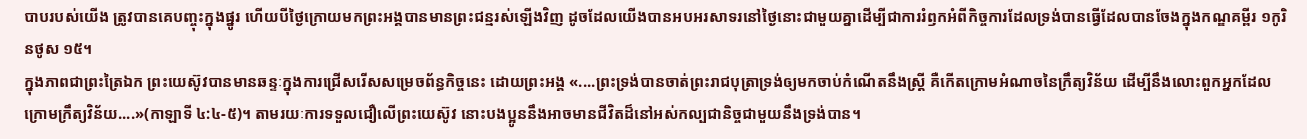បាបរបស់យើង ត្រូវបានគេបញ្ចុះក្នុងផ្នូរ ហើយបីថ្ងៃក្រោយមកព្រះអង្គបានមានព្រះជន្មរស់ឡើងវិញ ដូចដែលយើងបានអបអរសាទរនៅថ្ងៃនោះជាមួយគ្នាដើម្បីជាការរំឭកអំពីកិច្ចការដែលទ្រង់បានធ្វើដែលបានចែងក្នុងកណ្ឌគម្ពីរ ១កូរិនថូស ១៥។
ក្នុងភាពជាព្រះត្រៃឯក ព្រះយេស៊ូវបានមានឆន្ទៈក្នុងការជ្រើសរើសសម្រេចព័ន្ធកិច្ចនេះ ដោយព្រះអង្គ «....ព្រះទ្រង់បានចាត់ព្រះរាជបុត្រាទ្រង់ឲ្យមកចាប់កំណើតនឹងស្ត្រី គឺកើតក្រោមអំណាចនៃក្រឹត្យវិន័យ ដើម្បីនឹងលោះពួកអ្នកដែលក្រោមក្រឹត្យវិន័យ....»(កាឡាទី ៤:៤-៥)។ តាមរយៈការទទួលជឿលើព្រះយេស៊ូវ នោះបងប្អូននឹងអាចមានជីវិតដ៏នៅអស់កល្បជានិច្ចជាមួយនឹងទ្រង់បាន។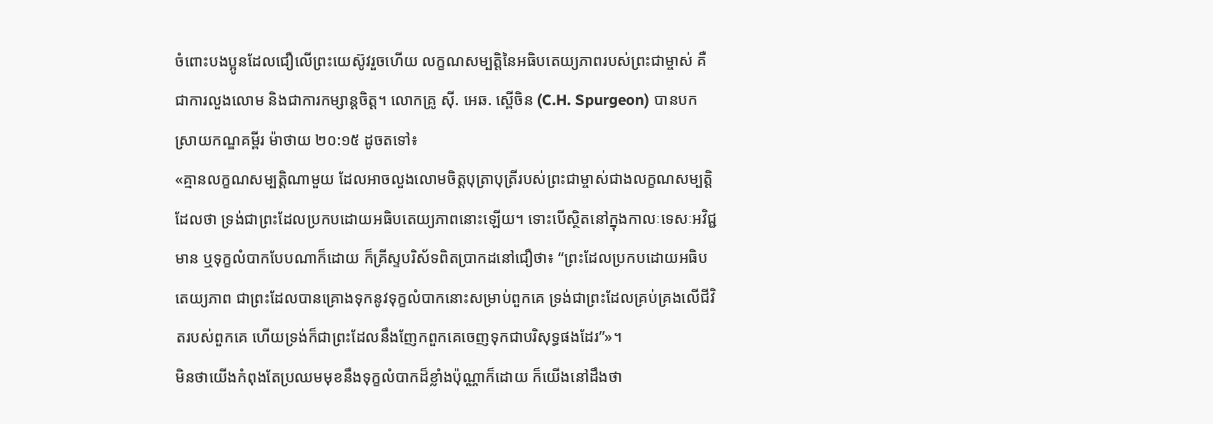ចំពោះបងប្អូនដែលជឿលើព្រះយេស៊ូវរួចហើយ លក្ខណសម្បត្តិនៃអធិបតេយ្យភាពរបស់ព្រះជាម្ចាស់ គឺជាការលួងលោម និងជាការកម្សាន្តចិត្ត។ លោកគ្រូ ស៊ី. អេឆ. ស្ពើចិន (C.H. Spurgeon) បានបកស្រាយកណ្ឌគម្ពីរ ម៉ាថាយ ២០:១៥ ដូចតទៅ៖
«គ្មានលក្ខណសម្បត្តិណាមួយ ដែលអាចលួងលោមចិត្តបុត្រាបុត្រីរបស់ព្រះជាម្ចាស់ជាងលក្ខណសម្បត្តិដែលថា ទ្រង់ជាព្រះដែលប្រកបដោយអធិបតេយ្យភាពនោះឡើយ។ ទោះបើស្ថិតនៅក្នុងកាលៈទេសៈអវិជ្ជមាន ឬទុក្ខលំបាកបែបណាក៏ដោយ ក៏គ្រីស្ទបរិស័ទពិតប្រាកដនៅជឿថា៖ “ព្រះដែលប្រកបដោយអធិបតេយ្យភាព ជាព្រះដែលបានគ្រោងទុកនូវទុក្ខលំបាកនោះសម្រាប់ពួកគេ ទ្រង់ជាព្រះដែលគ្រប់គ្រងលើជីវិតរបស់ពួកគេ ហើយទ្រង់ក៏ជាព្រះដែលនឹងញែកពួកគេចេញទុកជាបរិសុទ្ធផងដែរ”»។
មិនថាយើងកំពុងតែប្រឈមមុខនឹងទុក្ខលំបាកដ៏ខ្លាំងប៉ុណ្ណាក៏ដោយ ក៏យើងនៅដឹងថា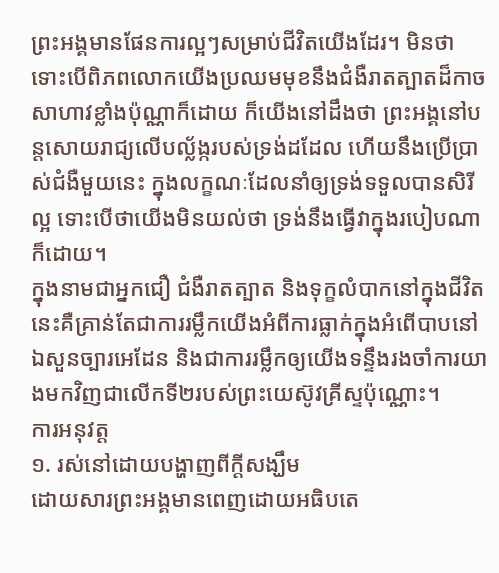ព្រះអង្គមានផែនការល្អៗសម្រាប់ជីវិតយើងដែរ។ មិនថា ទោះបើពិភពលោកយើងប្រឈមមុខនឹងជំងឺរាតត្បាតដ៏កាចសាហាវខ្លាំងប៉ុណ្ណាក៏ដោយ ក៏យើងនៅដឹងថា ព្រះអង្គនៅបន្តសោយរាជ្យលើបល្ល័ង្ករបស់ទ្រង់ដដែល ហើយនឹងប្រើប្រាស់ជំងឺមួយនេះ ក្នុងលក្ខណៈដែលនាំឲ្យទ្រង់ទទួលបានសិរីល្អ ទោះបើថាយើងមិនយល់ថា ទ្រង់នឹងធ្វើវាក្នុងរបៀបណាក៏ដោយ។
ក្នុងនាមជាអ្នកជឿ ជំងឺរាតត្បាត និងទុក្ខលំបាកនៅក្នុងជីវិតនេះគឺគ្រាន់តែជាការរម្លឹកយើងអំពីការធ្លាក់ក្នុងអំពើបាបនៅឯសួនច្បារអេដែន និងជាការរម្លឹកឲ្យយើងទន្ទឹងរងចាំការយាងមកវិញជាលើកទី២របស់ព្រះយេស៊ូវគ្រីស្ទប៉ុណ្ណោះ។
ការអនុវត្ត
១. រស់នៅដោយបង្ហាញពីក្ដីសង្ឃឹម
ដោយសារព្រះអង្គមានពេញដោយអធិបតេ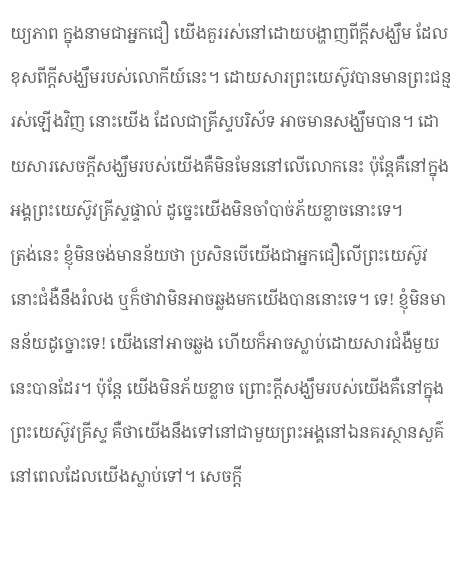យ្យភាព ក្នុងនាមជាអ្នកជឿ យើងគួររស់នៅដោយបង្ហាញពីក្ដីសង្ឃឹម ដែលខុសពីក្ដីសង្ឃឹមរបស់លោកីយ៍នេះ។ ដោយសារព្រះយេស៊ូវបានមានព្រះជន្មរស់ឡើងវិញ នោះយើង ដែលជាគ្រីស្ទបរិស័ទ អាចមានសង្ឃឹមបាន។ ដោយសារសេចក្ដីសង្ឃឹមរបស់យើងគឺមិនមែននៅលើលោកនេះ ប៉ុន្តែគឺនៅក្នុងអង្គព្រះយេស៊ូវគ្រីស្ទផ្ទាល់ ដូច្នេះយើងមិនចាំបាច់ភ័យខ្លាចនោះទេ។
ត្រង់នេះ ខ្ញុំមិនចង់មានន័យថា ប្រសិនបើយើងជាអ្នកជឿលើព្រះយេស៊ូវ នោះជំងឺនឹងរំលង ឬក៏ថាវាមិនអាចឆ្លងមកយើងបាននោះទេ។ ទេ! ខ្ញុំមិនមានន័យដូច្នោះទេ! យើងនៅអាចឆ្លង ហើយក៏អាចស្លាប់ដោយសារជំងឺមួយនេះបានដែរ។ ប៉ុន្តែ យើងមិនភ័យខ្លាច ព្រោះក្ដីសង្ឃឹមរបស់យើងគឺនៅក្នុងព្រះយេស៊ូវគ្រីស្ទ គឺថាយើងនឹងទៅនៅជាមួយព្រះអង្គនៅឯនគរស្ថានសួគ៌ នៅពេលដែលយើងស្លាប់ទៅ។ សេចក្ដី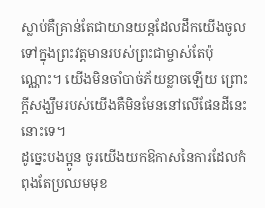ស្លាប់គឺគ្រាន់តែជាយានយន្តដែលដឹកយើងចូលទៅក្នុងព្រះវត្តមានរបស់ព្រះជាម្ចាស់តែប៉ុណ្ណោះ។ យើងមិនចាំបាច់ភ័យខ្លាចឡើយ ព្រោះក្ដីសង្ឃឹមរបស់យើងគឺមិនមែននៅលើផែនដីនេះនោះទេ។
ដូច្នេះបងប្អូន ចូរយើងយកឱកាសនៃការដែលកំពុងតែប្រឈមមុខ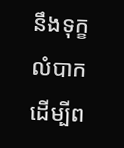នឹងទុក្ខលំបាក ដើម្បីព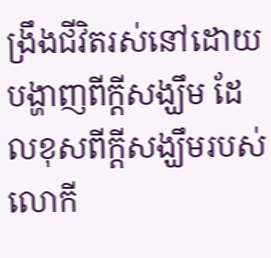ង្រឹងជីវិតរស់នៅដោយបង្ហាញពីក្ដីសង្ឃឹម ដែលខុសពីក្ដីសង្ឃឹមរបស់លោកី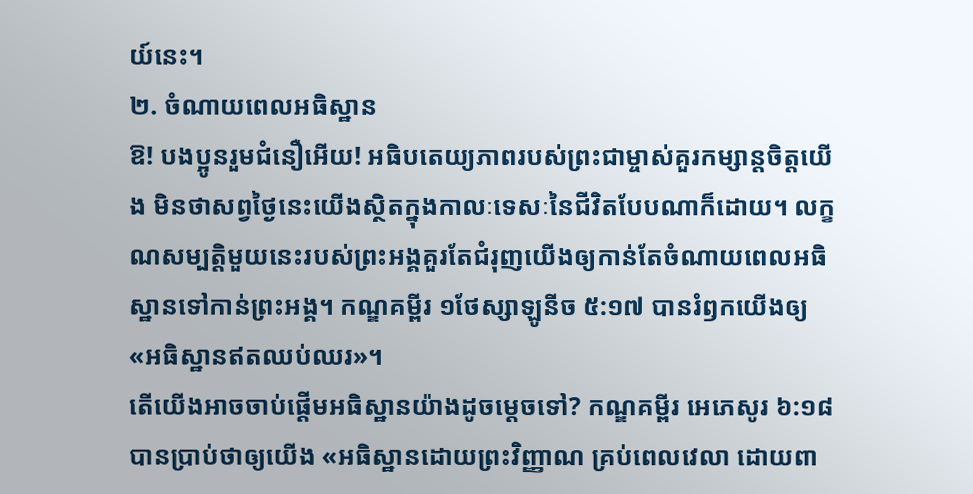យ៍នេះ។
២. ចំណាយពេលអធិស្ឋាន
ឱ! បងប្អូនរួមជំនឿអើយ! អធិបតេយ្យភាពរបស់ព្រះជាម្ចាស់គួរកម្សាន្តចិត្តយើង មិនថាសព្វថ្ងៃនេះយើងស្ថិតក្នុងកាលៈទេសៈនៃជីវិតបែបណាក៏ដោយ។ លក្ខណសម្បត្តិមួយនេះរបស់ព្រះអង្គគួរតែជំរុញយើងឲ្យកាន់តែចំណាយពេលអធិស្ឋានទៅកាន់ព្រះអង្គ។ កណ្ឌគម្ពីរ ១ថែស្សាឡូនីច ៥:១៧ បានរំឭកយើងឲ្យ «អធិស្ឋានឥតឈប់ឈរ»។
តើយើងអាចចាប់ផ្ដើមអធិស្ឋានយ៉ាងដូចម្ដេចទៅ? កណ្ឌគម្ពីរ អេភេសូរ ៦:១៨ បានប្រាប់ថាឲ្យយើង «អធិស្ឋានដោយព្រះវិញ្ញាណ គ្រប់ពេលវេលា ដោយពា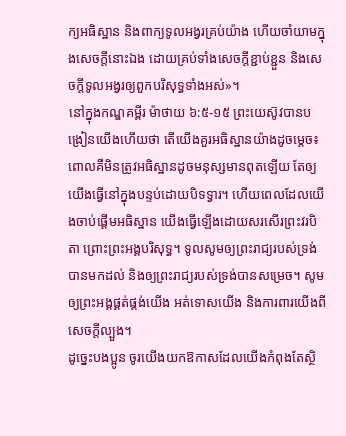ក្យអធិស្ឋាន និងពាក្យទូលអង្វរគ្រប់យ៉ាង ហើយចាំយាមក្នុងសេចក្តីនោះឯង ដោយគ្រប់ទាំងសេចក្តីខ្ជាប់ខ្ជួន និងសេចក្តីទូលអង្វរឲ្យពួកបរិសុទ្ធទាំងអស់»។
នៅក្នុងកណ្ឌគម្ពីរ ម៉ាថាយ ៦:៥-១៥ ព្រះយេស៊ូវបានបង្រៀនយើងហើយថា តើយើងគួរអធិស្ឋានយ៉ាងដូចម្ដេច៖ ពោលគឺមិនត្រូវអធិស្ឋានដូចមនុស្សមានពុតឡើយ តែឲ្យយើងធ្វើនៅក្នុងបន្ទប់ដោយបិទទ្វារ។ ហើយពេលដែលយើងចាប់ផ្ដើមអធិស្ឋាន យើងធ្វើឡើងដោយសរសើរព្រះវរបិតា ព្រោះព្រះអង្គបរិសុទ្ធ។ ទូលសូមឲ្យព្រះរាជ្យរបស់ទ្រង់បានមកដល់ និងឲ្យព្រះរាជ្យរបស់ទ្រង់បានសម្រេច។ សូមឲ្យព្រះអង្គផ្គត់ផ្គង់យើង អត់ទោសយើង និងការពារយើងពីសេចក្ដីល្បួង។
ដូច្នេះបងប្អូន ចូរយើងយកឱកាសដែលយើងកំពុងតែស្ថិ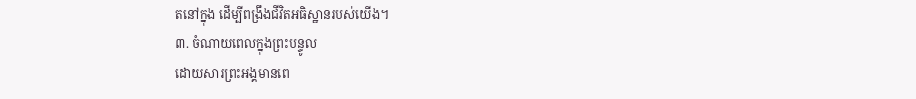តនៅក្នុង ដើម្បីពង្រឹងជីវិតអធិស្ឋានរបស់យើង។
៣. ចំណាយពេលក្នុងព្រះបន្ទូល
ដោយសារព្រះអង្គមានពេ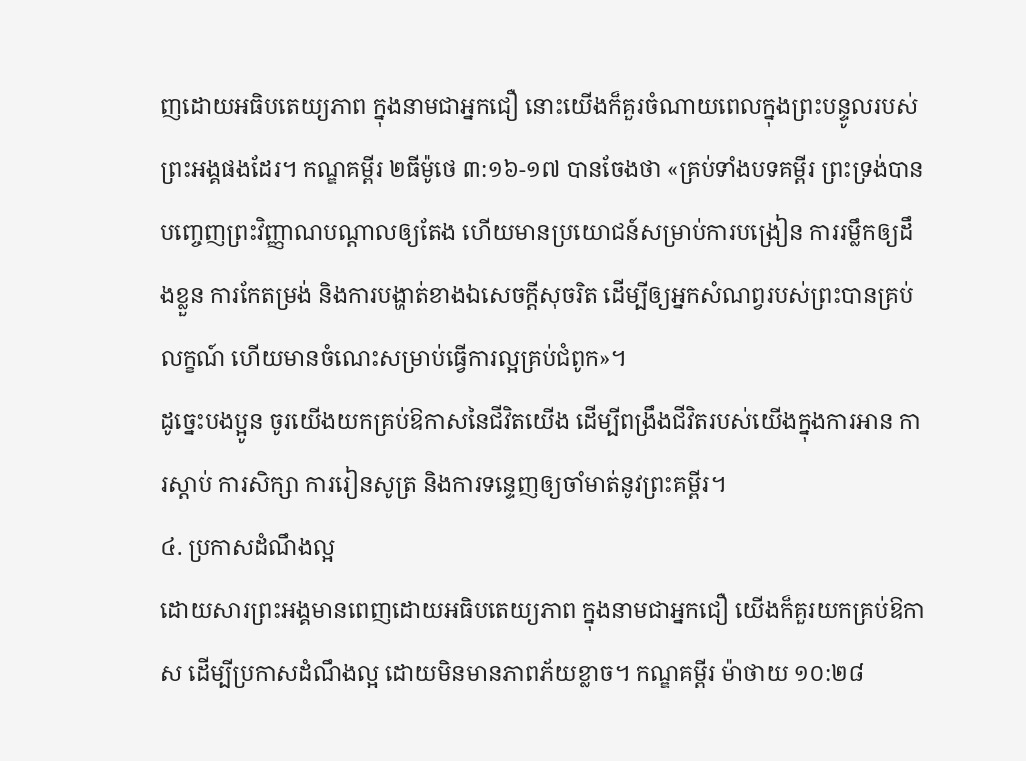ញដោយអធិបតេយ្យភាព ក្នុងនាមជាអ្នកជឿ នោះយើងក៏គួរចំណាយពេលក្នុងព្រះបន្ទូលរបស់ព្រះអង្គផងដែរ។ កណ្ឌគម្ពីរ ២ធីម៉ូថេ ៣:១៦-១៧ បានចែងថា «គ្រប់ទាំងបទគម្ពីរ ព្រះទ្រង់បានបញ្ចេញព្រះវិញ្ញាណបណ្ដាលឲ្យតែង ហើយមានប្រយោជន៍សម្រាប់ការបង្រៀន ការរម្លឹកឲ្យដឹងខ្លួន ការកែតម្រង់ និងការបង្ហាត់ខាងឯសេចក្ដីសុចរិត ដើម្បីឲ្យអ្នកសំណព្វរបស់ព្រះបានគ្រប់លក្ខណ៍ ហើយមានចំណេះសម្រាប់ធ្វើការល្អគ្រប់ជំពូក»។
ដូច្នេះបងប្អូន ចូរយើងយកគ្រប់ឱកាសនៃជីវិតយើង ដើម្បីពង្រឹងជីវិតរបស់យើងក្នុងការអាន ការស្ដាប់ ការសិក្សា ការរៀនសូត្រ និងការទន្ទេញឲ្យចាំមាត់នូវព្រះគម្ពីរ។
៤. ប្រកាសដំណឹងល្អ
ដោយសារព្រះអង្គមានពេញដោយអធិបតេយ្យភាព ក្នុងនាមជាអ្នកជឿ យើងក៏គួរយកគ្រប់ឱកាស ដើម្បីប្រកាសដំណឹងល្អ ដោយមិនមានភាពភ័យខ្លាច។ កណ្ឌគម្ពីរ ម៉ាថាយ ១០:២៨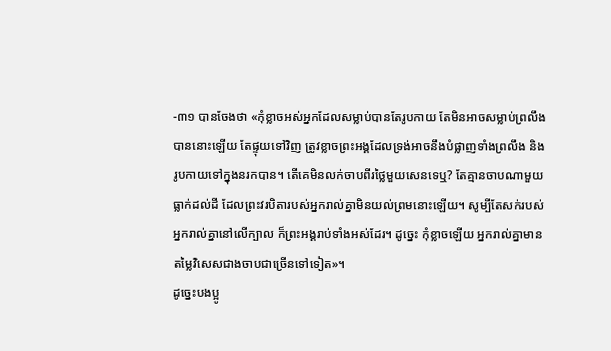-៣១ បានចែងថា «កុំខ្លាចអស់អ្នកដែលសម្លាប់បានតែរូបកាយ តែមិនអាចសម្លាប់ព្រលឹងបាននោះឡើយ តែផ្ទុយទៅវិញ ត្រូវខ្លាចព្រះអង្គដែលទ្រង់អាចនឹងបំផ្លាញទាំងព្រលឹង និងរូបកាយទៅក្នុងនរកបាន។ តើគេមិនលក់ចាបពីរថ្លៃមួយសេនទេឬ? តែគ្មានចាបណាមួយធ្លាក់ដល់ដី ដែលព្រះវរបិតារបស់អ្នករាល់គ្នាមិនយល់ព្រមនោះឡើយ។ សូម្បីតែសក់របស់អ្នករាល់គ្នានៅលើក្បាល ក៏ព្រះអង្គរាប់ទាំងអស់ដែរ។ ដូច្នេះ កុំខ្លាចឡើយ អ្នករាល់គ្នាមានតម្លៃវិសេសជាងចាបជាច្រើនទៅទៀត»។
ដូច្នេះបងប្អូ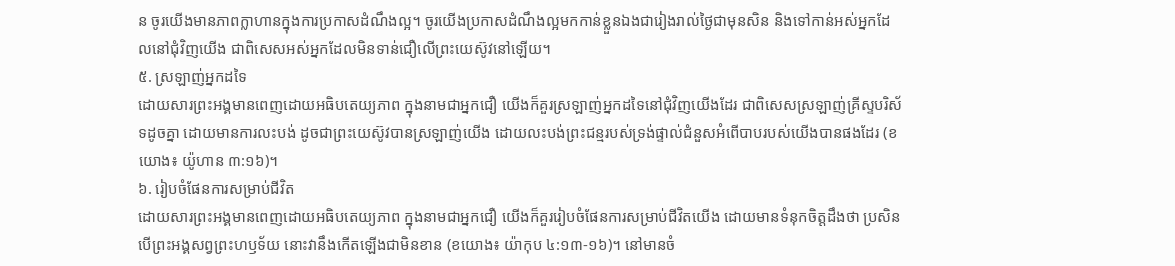ន ចូរយើងមានភាពក្លាហានក្នុងការប្រកាសដំណឹងល្អ។ ចូរយើងប្រកាសដំណឹងល្អមកកាន់ខ្លួនឯងជារៀងរាល់ថ្ងៃជាមុនសិន និងទៅកាន់អស់អ្នកដែលនៅជុំវិញយើង ជាពិសេសអស់អ្នកដែលមិនទាន់ជឿលើព្រះយេស៊ូវនៅឡើយ។
៥. ស្រឡាញ់អ្នកដទៃ
ដោយសារព្រះអង្គមានពេញដោយអធិបតេយ្យភាព ក្នុងនាមជាអ្នកជឿ យើងក៏គួរស្រឡាញ់អ្នកដទៃនៅជុំវិញយើងដែរ ជាពិសេសស្រឡាញ់គ្រីស្ទបរិស័ទដូចគ្នា ដោយមានការលះបង់ ដូចជាព្រះយេស៊ូវបានស្រឡាញ់យើង ដោយលះបង់ព្រះជន្មរបស់ទ្រង់ផ្ទាល់ជំនួសអំពើបាបរបស់យើងបានផងដែរ (ខយោង៖ យ៉ូហាន ៣:១៦)។
៦. រៀបចំផែនការសម្រាប់ជីវិត
ដោយសារព្រះអង្គមានពេញដោយអធិបតេយ្យភាព ក្នុងនាមជាអ្នកជឿ យើងក៏គួររៀបចំផែនការសម្រាប់ជីវិតយើង ដោយមានទំនុកចិត្តដឹងថា ប្រសិនបើព្រះអង្គសព្វព្រះហឫទ័យ នោះវានឹងកើតឡើងជាមិនខាន (ខយោង៖ យ៉ាកុប ៤:១៣-១៦)។ នៅមានចំ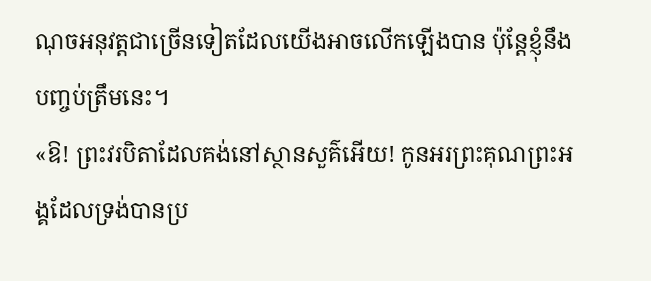ណុចអនុវត្តជាច្រើនទៀតដែលយើងអាចលើកឡើងបាន ប៉ុន្តែខ្ញុំនឹងបញ្ចប់ត្រឹមនេះ។
«ឱ! ព្រះវរបិតាដែលគង់នៅស្ថានសួគ៌អើយ! កូនអរព្រះគុណព្រះអង្គដែលទ្រង់បានប្រ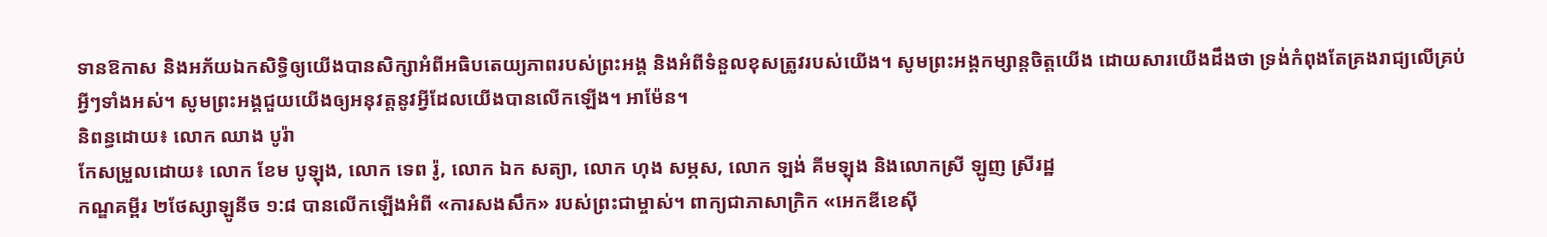ទានឱកាស និងអភ័យឯកសិទ្ធិឲ្យយើងបានសិក្សាអំពីអធិបតេយ្យភាពរបស់ព្រះអង្គ និងអំពីទំនួលខុសត្រូវរបស់យើង។ សូមព្រះអង្គកម្សាន្តចិត្តយើង ដោយសារយើងដឹងថា ទ្រង់កំពុងតែគ្រងរាជ្យលើគ្រប់អ្វីៗទាំងអស់។ សូមព្រះអង្គជួយយើងឲ្យអនុវត្តនូវអ្វីដែលយើងបានលើកឡើង។ អាម៉ែន។
និពន្ធដោយ៖ លោក ឈាង បូរ៉ា
កែសម្រួលដោយ៖ លោក ខែម បូឡុង, លោក ទេព រ៉ូ, លោក ឯក សត្យា, លោក ហុង សម្ភស, លោក ឡង់ គីមឡុង និងលោកស្រី ឡូញ ស្រីរដ្ឋ
កណ្ឌគម្ពីរ ២ថែស្សាឡូនីច ១:៨ បានលើកឡើងអំពី «ការសងសឹក» របស់ព្រះជាម្ចាស់។ ពាក្យជាភាសាក្រិក «អេកឌីខេស៊ី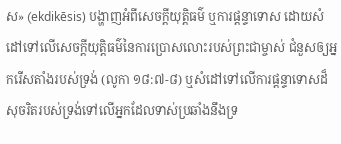ស» (ekdikēsis) បង្ហាញអំពីសេចក្ដីយុត្តិធម៌ ឬការផ្ដន្ទាទោស ដោយសំដៅទៅលើសេចក្ដីយុត្តិធម៌នៃការប្រោសលោះរបស់ព្រះជាម្ចាស់ ជំនួសឲ្យអ្នករើសតាំងរបស់ទ្រង់ (លូកា ១៨:៧-៨) ឬសំដៅទៅលើការផ្ដន្ទាទោសដ៏សុចរិតរបស់ទ្រង់ទៅលើអ្នកដែលទាស់ប្រឆាំងនឹងទ្រ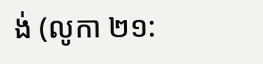ង់ (លូកា ២១: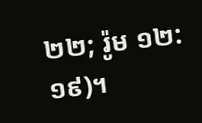២២; រ៉ូម ១២:១៩)។